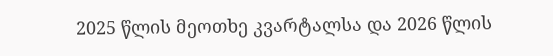2025 წლის მეოთხე კვარტალსა და 2026 წლის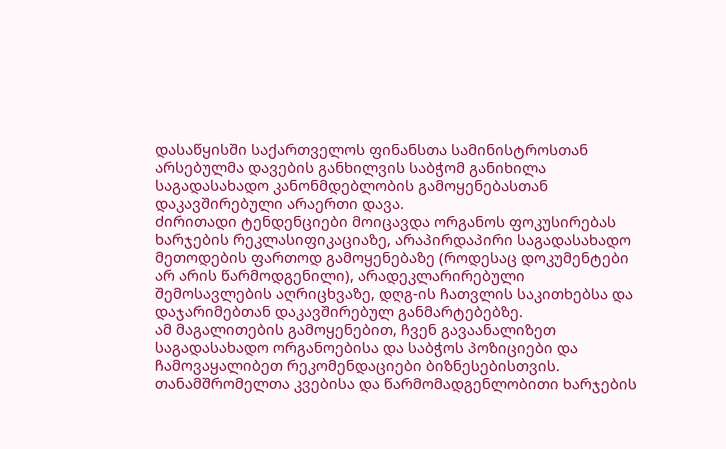დასაწყისში საქართველოს ფინანსთა სამინისტროსთან არსებულმა დავების განხილვის საბჭომ განიხილა საგადასახადო კანონმდებლობის გამოყენებასთან დაკავშირებული არაერთი დავა.
ძირითადი ტენდენციები მოიცავდა ორგანოს ფოკუსირებას ხარჯების რეკლასიფიკაციაზე, არაპირდაპირი საგადასახადო მეთოდების ფართოდ გამოყენებაზე (როდესაც დოკუმენტები არ არის წარმოდგენილი), არადეკლარირებული შემოსავლების აღრიცხვაზე, დღგ-ის ჩათვლის საკითხებსა და დაჯარიმებთან დაკავშირებულ განმარტებებზე.
ამ მაგალითების გამოყენებით, ჩვენ გავაანალიზეთ საგადასახადო ორგანოებისა და საბჭოს პოზიციები და ჩამოვაყალიბეთ რეკომენდაციები ბიზნესებისთვის.
თანამშრომელთა კვებისა და წარმომადგენლობითი ხარჯების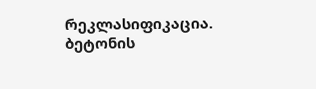რეკლასიფიკაცია. ბეტონის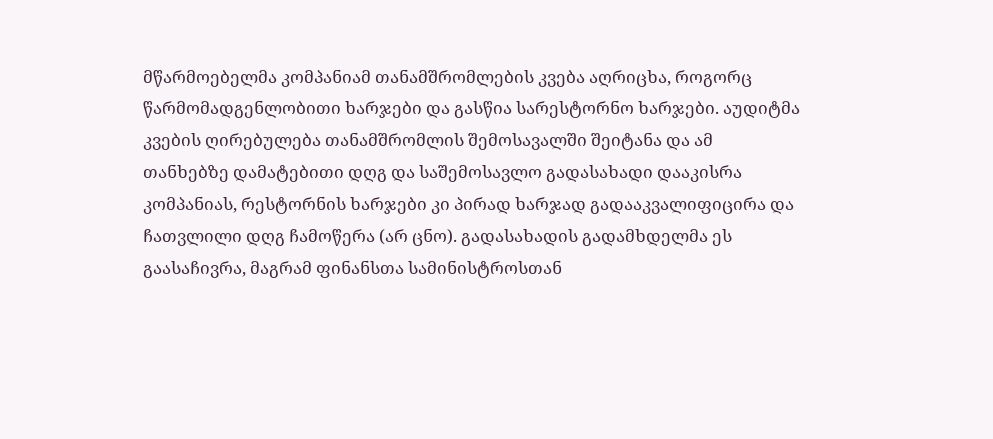მწარმოებელმა კომპანიამ თანამშრომლების კვება აღრიცხა, როგორც წარმომადგენლობითი ხარჯები და გასწია სარესტორნო ხარჯები. აუდიტმა კვების ღირებულება თანამშრომლის შემოსავალში შეიტანა და ამ თანხებზე დამატებითი დღგ და საშემოსავლო გადასახადი დააკისრა კომპანიას, რესტორნის ხარჯები კი პირად ხარჯად გადააკვალიფიცირა და ჩათვლილი დღგ ჩამოწერა (არ ცნო). გადასახადის გადამხდელმა ეს გაასაჩივრა, მაგრამ ფინანსთა სამინისტროსთან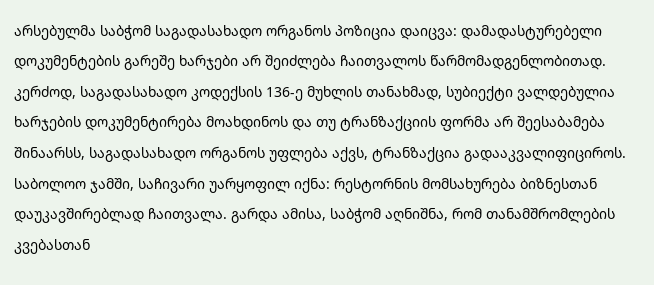არსებულმა საბჭომ საგადასახადო ორგანოს პოზიცია დაიცვა: დამადასტურებელი დოკუმენტების გარეშე ხარჯები არ შეიძლება ჩაითვალოს წარმომადგენლობითად. კერძოდ, საგადასახადო კოდექსის 136-ე მუხლის თანახმად, სუბიექტი ვალდებულია ხარჯების დოკუმენტირება მოახდინოს და თუ ტრანზაქციის ფორმა არ შეესაბამება შინაარსს, საგადასახადო ორგანოს უფლება აქვს, ტრანზაქცია გადააკვალიფიციროს. საბოლოო ჯამში, საჩივარი უარყოფილ იქნა: რესტორნის მომსახურება ბიზნესთან დაუკავშირებლად ჩაითვალა. გარდა ამისა, საბჭომ აღნიშნა, რომ თანამშრომლების კვებასთან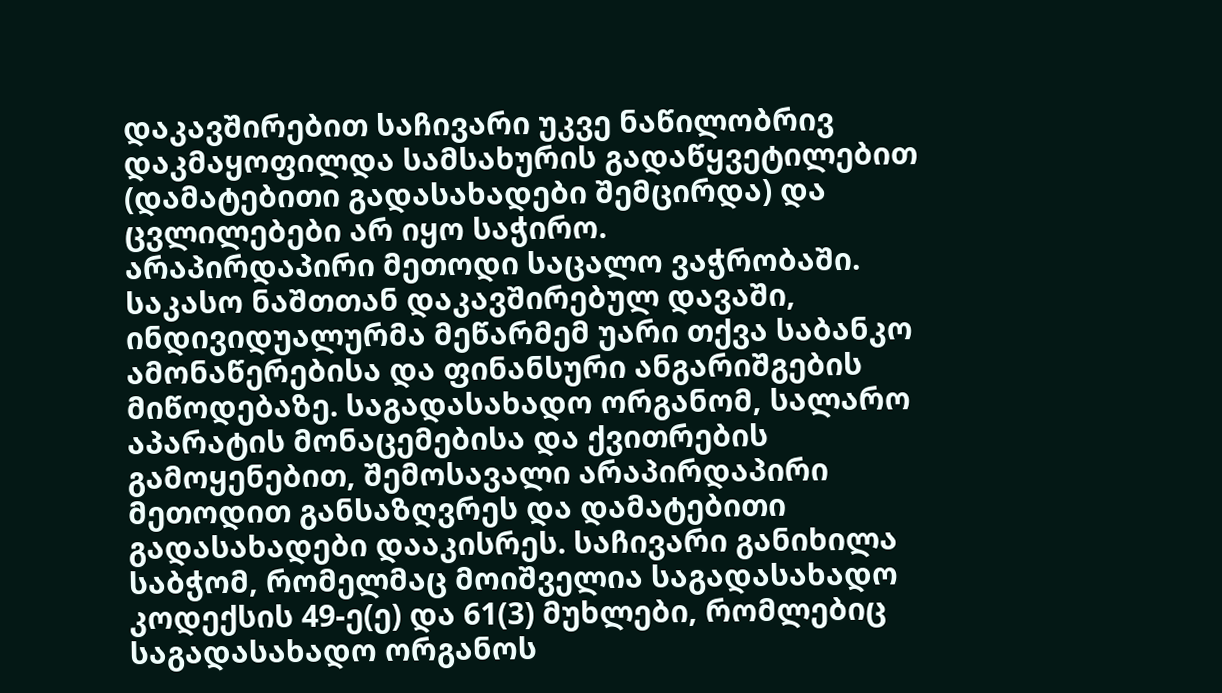დაკავშირებით საჩივარი უკვე ნაწილობრივ დაკმაყოფილდა სამსახურის გადაწყვეტილებით (დამატებითი გადასახადები შემცირდა) და ცვლილებები არ იყო საჭირო.
არაპირდაპირი მეთოდი საცალო ვაჭრობაში. საკასო ნაშთთან დაკავშირებულ დავაში, ინდივიდუალურმა მეწარმემ უარი თქვა საბანკო ამონაწერებისა და ფინანსური ანგარიშგების მიწოდებაზე. საგადასახადო ორგანომ, სალარო აპარატის მონაცემებისა და ქვითრების გამოყენებით, შემოსავალი არაპირდაპირი მეთოდით განსაზღვრეს და დამატებითი გადასახადები დააკისრეს. საჩივარი განიხილა საბჭომ, რომელმაც მოიშველია საგადასახადო კოდექსის 49-ე(ე) და 61(3) მუხლები, რომლებიც საგადასახადო ორგანოს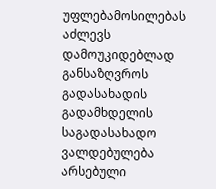უფლებამოსილებას აძლევს დამოუკიდებლად განსაზღვროს გადასახადის გადამხდელის საგადასახადო ვალდებულება არსებული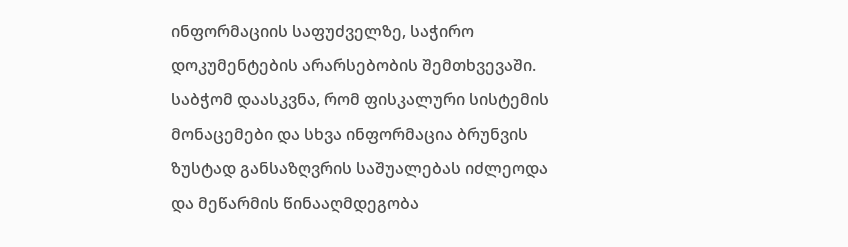ინფორმაციის საფუძველზე, საჭირო დოკუმენტების არარსებობის შემთხვევაში. საბჭომ დაასკვნა, რომ ფისკალური სისტემის მონაცემები და სხვა ინფორმაცია ბრუნვის ზუსტად განსაზღვრის საშუალებას იძლეოდა და მეწარმის წინააღმდეგობა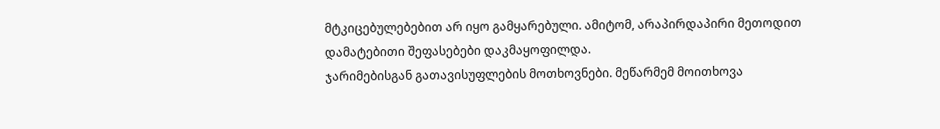მტკიცებულებებით არ იყო გამყარებული. ამიტომ, არაპირდაპირი მეთოდით დამატებითი შეფასებები დაკმაყოფილდა.
ჯარიმებისგან გათავისუფლების მოთხოვნები. მეწარმემ მოითხოვა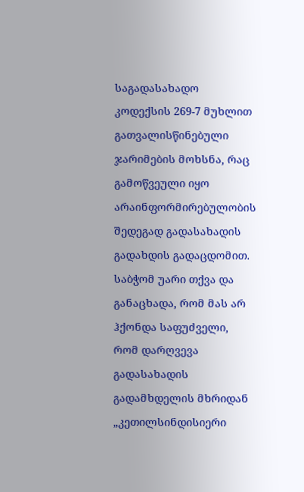საგადასახადო კოდექსის 269-7 მუხლით გათვალისწინებული ჯარიმების მოხსნა, რაც გამოწვეული იყო არაინფორმირებულობის შედეგად გადასახადის გადახდის გადაცდომით. საბჭომ უარი თქვა და განაცხადა, რომ მას არ ჰქონდა საფუძველი, რომ დარღვევა გადასახადის გადამხდელის მხრიდან „კეთილსინდისიერი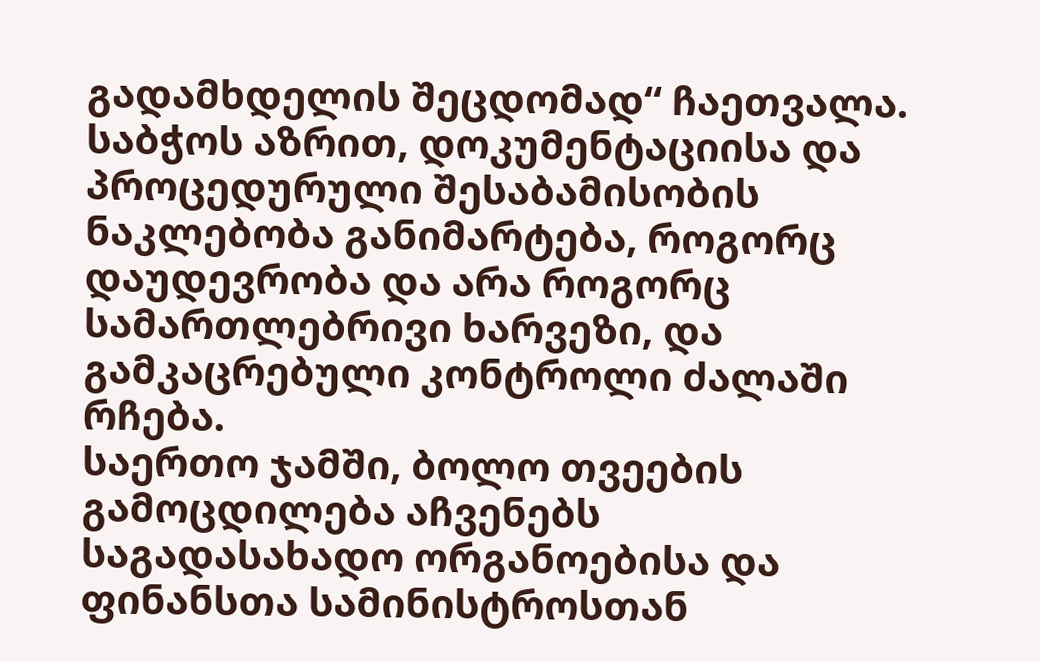გადამხდელის შეცდომად“ ჩაეთვალა. საბჭოს აზრით, დოკუმენტაციისა და პროცედურული შესაბამისობის ნაკლებობა განიმარტება, როგორც დაუდევრობა და არა როგორც სამართლებრივი ხარვეზი, და გამკაცრებული კონტროლი ძალაში რჩება.
საერთო ჯამში, ბოლო თვეების გამოცდილება აჩვენებს საგადასახადო ორგანოებისა და ფინანსთა სამინისტროსთან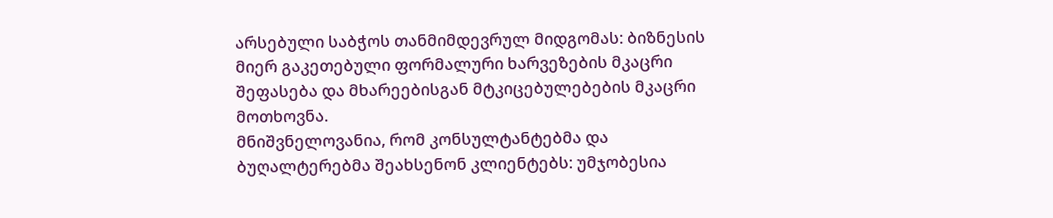არსებული საბჭოს თანმიმდევრულ მიდგომას: ბიზნესის მიერ გაკეთებული ფორმალური ხარვეზების მკაცრი შეფასება და მხარეებისგან მტკიცებულებების მკაცრი მოთხოვნა.
მნიშვნელოვანია, რომ კონსულტანტებმა და ბუღალტერებმა შეახსენონ კლიენტებს: უმჯობესია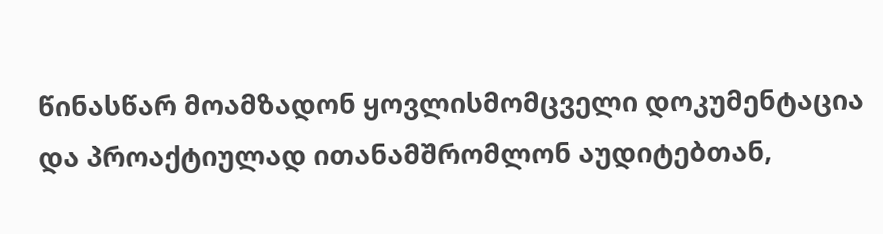წინასწარ მოამზადონ ყოვლისმომცველი დოკუმენტაცია და პროაქტიულად ითანამშრომლონ აუდიტებთან,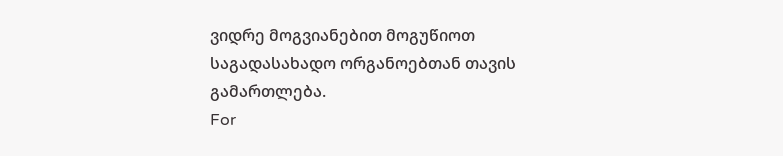ვიდრე მოგვიანებით მოგუწიოთ საგადასახადო ორგანოებთან თავის გამართლება.
For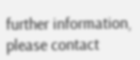further information, please contact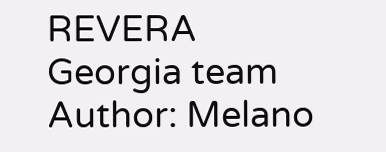REVERA Georgia team
Author: Melano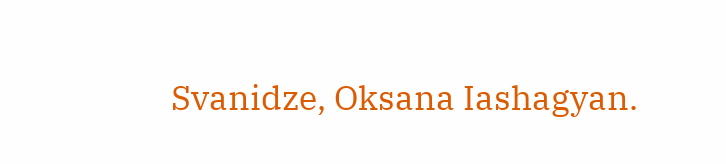Svanidze, Oksana Iashagyan.